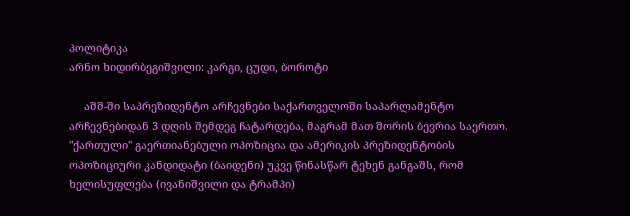პოლიტიკა
არნო ხიდირბეგიშვილი: კარგი, ცუდი, ბოროტი

     აშშ-ში საპრეზიდენტო არჩევნები საქართველოში საპარლამენტო არჩევნებიდან 3 დღის შემდეგ ჩატარდება, მაგრამ მათ შორის ბევრია საერთო. "ქართული" გაერთიანებული ოპოზიცია და ამერიკის პრეზიდენტობის ოპოზიციური კანდიდატი (ბაიდენი) უკვე წინასწარ ტეხენ განგაშს, რომ ხელისუფლება (ივანიშვილი და ტრამპი)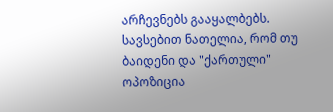არჩევნებს გააყალბებს. სავსებით ნათელია, რომ თუ ბაიდენი და "ქართული" ოპოზიცია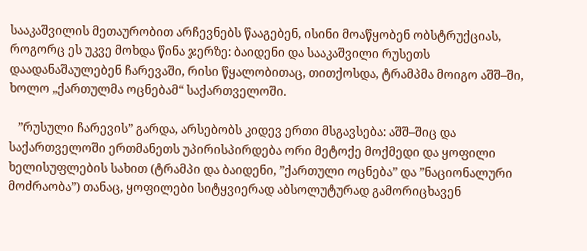სააკაშვილის მეთაურობით არჩევნებს წააგებენ, ისინი მოაწყობენ ობსტრუქციას, როგორც ეს უკვე მოხდა წინა ჯერზე: ბაიდენი და სააკაშვილი რუსეთს დაადანაშაულებენ ჩარევაში, რისი წყალობითაც, თითქოსდა, ტრამპმა მოიგო აშშ–ში, ხოლო „ქართულმა ოცნებამ“ საქართველოში.

   ”რუსული ჩარევის” გარდა, არსებობს კიდევ ერთი მსგავსება: აშშ–შიც და საქართველოში ერთმანეთს უპირისპირდება ორი მეტოქე მოქმედი და ყოფილი ხელისუფლების სახით (ტრამპი და ბაიდენი, ”ქართული ოცნება” და ”ნაციონალური მოძრაობა”) თანაც, ყოფილები სიტყვიერად აბსოლუტურად გამორიცხავენ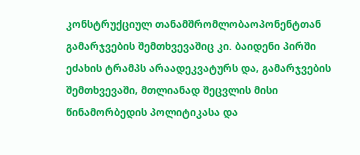კონსტრუქციულ თანამშრომლობაოპონენტთან გამარჯვების შემთხვევაშიც კი. ბაიდენი პირში ეძახის ტრამპს არაადეკვატურს და, გამარჯვების შემთხვევაში, მთლიანად შეცვლის მისი წინამორბედის პოლიტიკასა და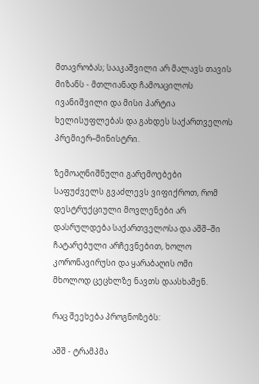მთავრობას; სააკაშვილი არ მალავს თავის მიზანს - მთლიანად ჩამოაცილოს ივანიშვილი და მისი პარტია ხელისუფლებას და გახდეს საქართველოს პრემიერ–მინისტრი.

ზემოაღნიშნული გარემოებები საფუძველს გვაძლევს ვიფიქროთ, რომ დესტრუქციული მოვლენები არ დასრულდება საქართველოსა და აშშ–ში ჩატარებული არჩევნებით, ხოლო კორონავირუსი და ყარაბაღის ომი მხოლოდ ცეცხლზე ნავთს დაასხამენ.

რაც შეეხება პროგნოზებს:

აშშ - ტრამპმა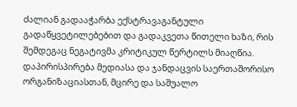ძალიან გადააჭარბა ექსტრავაგანტული გადაწყვეტილებებით და გადაკვეთა წითელი ხაზი, რის შემდეგაც ნეგატივმა კრიტიკულ წერტილს მიაღწია. დაპირისპირება მედიასა და ჯანდაცვის საერთაშორისო ორგანიზაციასთან, მცირე და საშუალო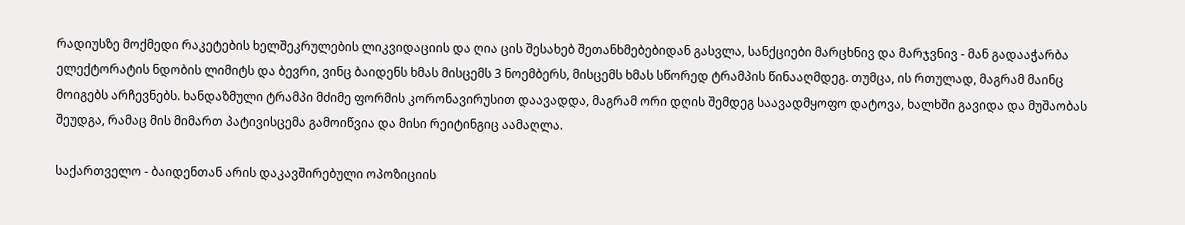რადიუსზე მოქმედი რაკეტების ხელშეკრულების ლიკვიდაციის და ღია ცის შესახებ შეთანხმებებიდან გასვლა, სანქციები მარცხნივ და მარჯვნივ - მან გადააჭარბა ელექტორატის ნდობის ლიმიტს და ბევრი, ვინც ბაიდენს ხმას მისცემს 3 ნოემბერს, მისცემს ხმას სწორედ ტრამპის წინააღმდეგ. თუმცა, ის რთულად, მაგრამ მაინც მოიგებს არჩევნებს. ხანდაზმული ტრამპი მძიმე ფორმის კორონავირუსით დაავადდა, მაგრამ ორი დღის შემდეგ საავადმყოფო დატოვა, ხალხში გავიდა და მუშაობას შეუდგა, რამაც მის მიმართ პატივისცემა გამოიწვია და მისი რეიტინგიც აამაღლა.

საქართველო - ბაიდენთან არის დაკავშირებული ოპოზიციის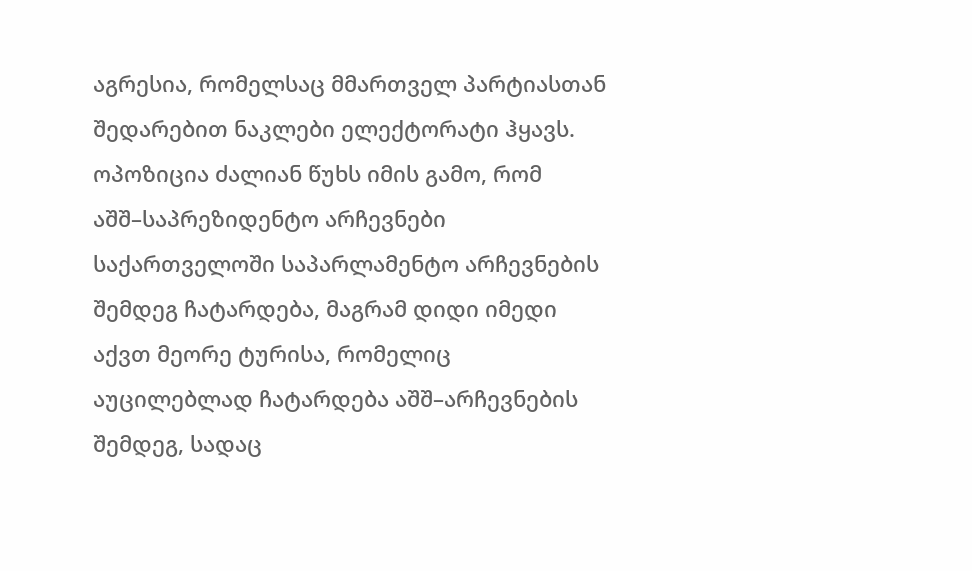აგრესია, რომელსაც მმართველ პარტიასთან შედარებით ნაკლები ელექტორატი ჰყავს. ოპოზიცია ძალიან წუხს იმის გამო, რომ აშშ–საპრეზიდენტო არჩევნები საქართველოში საპარლამენტო არჩევნების შემდეგ ჩატარდება, მაგრამ დიდი იმედი აქვთ მეორე ტურისა, რომელიც აუცილებლად ჩატარდება აშშ–არჩევნების შემდეგ, სადაც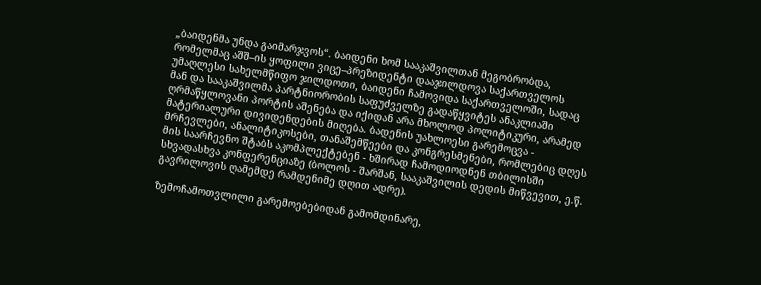„ბაიდენმა უნდა გაიმარჯვოს“. ბაიდენი ხომ სააკაშვილთან მეგობრობდა, რომელმაც აშშ–ის ყოფილი ვიცე–პრეზიდენტი დააჯილდოვა საქართველოს უმაღლესი სახელმწიფო ჯილდოთი, ბაიდენი ჩამოვიდა საქართველოში, სადაც მან და სააკაშვილმა პარტნიორობის საფუძველზე გადაწყვიტეს ანაკლიაში ღრმაწყლოვანი პორტის აშენება და იქიდან არა მხოლოდ პოლიტიკური, არამედ მატერიალური დივიდენდების მიღება. ბადენის უახლოესი გარემოცვა - მრჩევლები, ანალიტიკოსები, თანაშემწეები და კონგრესმენები, რომლებიც დღეს მის საარჩევნო შტაბს აკომპლექტებენ - ხშირად ჩამოდიოდნენ თბილისში სხვადასხვა კონფერენციაზე (ბოლოს - შარშან, სააკაშვილის დედის მიწვევით, ე.წ. გავრილოვის ღამემდე რამდენიმე დღით ადრე).

ზემოჩამოთვლილი გარემოებებიდან გამომდინარე,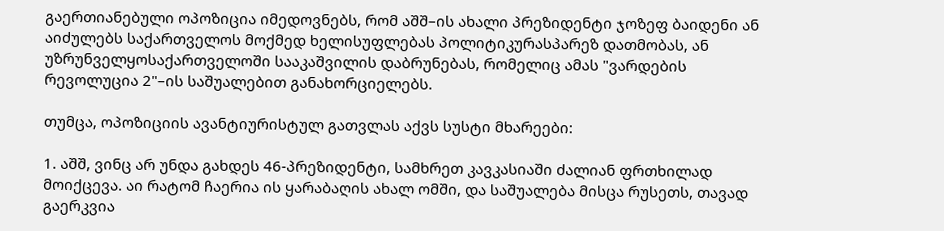გაერთიანებული ოპოზიცია იმედოვნებს, რომ აშშ–ის ახალი პრეზიდენტი ჯოზეფ ბაიდენი ან აიძულებს საქართველოს მოქმედ ხელისუფლებას პოლიტიკურასპარეზ დათმობას, ან უზრუნველყოსაქართველოში სააკაშვილის დაბრუნებას, რომელიც ამას "ვარდების რევოლუცია 2"–ის საშუალებით განახორციელებს.

თუმცა, ოპოზიციის ავანტიურისტულ გათვლას აქვს სუსტი მხარეები:

1. აშშ, ვინც არ უნდა გახდეს 46-პრეზიდენტი, სამხრეთ კავკასიაში ძალიან ფრთხილად მოიქცევა. აი რატომ ჩაერია ის ყარაბაღის ახალ ომში, და საშუალება მისცა რუსეთს, თავად გაერკვია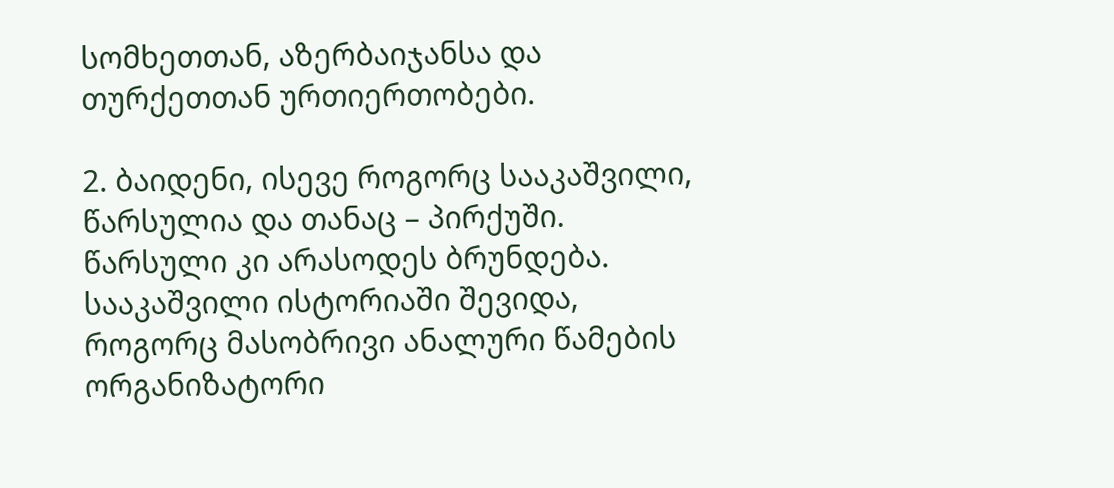სომხეთთან, აზერბაიჯანსა და თურქეთთან ურთიერთობები.

2. ბაიდენი, ისევე როგორც სააკაშვილი, წარსულია და თანაც – პირქუში. წარსული კი არასოდეს ბრუნდება. სააკაშვილი ისტორიაში შევიდა, როგორც მასობრივი ანალური წამების ორგანიზატორი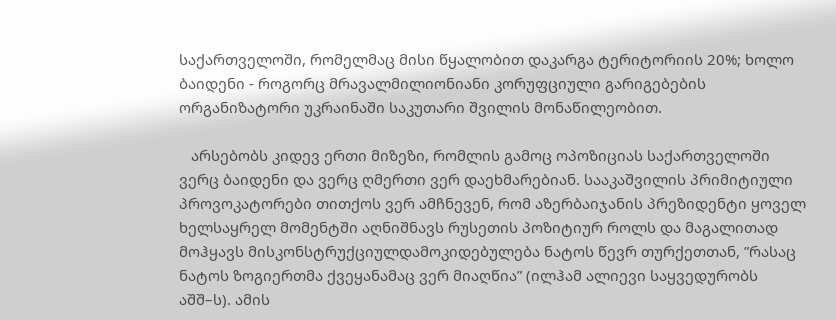საქართველოში, რომელმაც მისი წყალობით დაკარგა ტერიტორიის 20%; ხოლო ბაიდენი - როგორც მრავალმილიონიანი კორუფციული გარიგებების ორგანიზატორი უკრაინაში საკუთარი შვილის მონაწილეობით.

   არსებობს კიდევ ერთი მიზეზი, რომლის გამოც ოპოზიციას საქართველოში ვერც ბაიდენი და ვერც ღმერთი ვერ დაეხმარებიან. სააკაშვილის პრიმიტიული პროვოკატორები თითქოს ვერ ამჩნევენ, რომ აზერბაიჯანის პრეზიდენტი ყოველ ხელსაყრელ მომენტში აღნიშნავს რუსეთის პოზიტიურ როლს და მაგალითად მოჰყავს მისკონსტრუქციულდამოკიდებულება ნატოს წევრ თურქეთთან, ”რასაც ნატოს ზოგიერთმა ქვეყანამაც ვერ მიაღწია” (ილჰამ ალიევი საყვედურობს აშშ–ს). ამის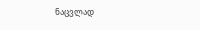ნაცვლად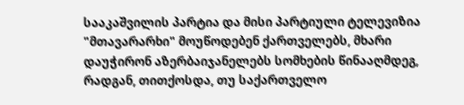სააკაშვილის პარტია და მისი პარტიული ტელევიზია "მთავარარხი" მოუწოდებენ ქართველებს, მხარი დაუჭირონ აზერბაიჯანელებს სომხების წინააღმდეგ, რადგან, თითქოსდა, თუ საქართველო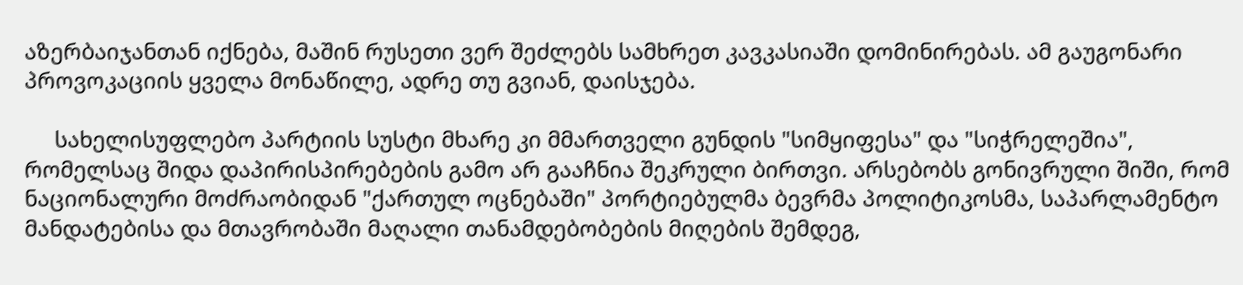აზერბაიჯანთან იქნება, მაშინ რუსეთი ვერ შეძლებს სამხრეთ კავკასიაში დომინირებას. ამ გაუგონარი პროვოკაციის ყველა მონაწილე, ადრე თუ გვიან, დაისჯება.

     სახელისუფლებო პარტიის სუსტი მხარე კი მმართველი გუნდის "სიმყიფესა" და "სიჭრელეშია", რომელსაც შიდა დაპირისპირებების გამო არ გააჩნია შეკრული ბირთვი. არსებობს გონივრული შიში, რომ ნაციონალური მოძრაობიდან "ქართულ ოცნებაში" პორტიებულმა ბევრმა პოლიტიკოსმა, საპარლამენტო მანდატებისა და მთავრობაში მაღალი თანამდებობების მიღების შემდეგ,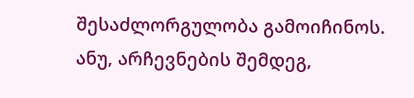შესაძლორგულობა გამოიჩინოს. ანუ, არჩევნების შემდეგ,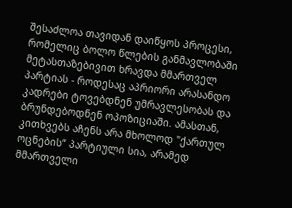შესაძლოა თავიდან დაიწყოს პროცესი, რომელიც ბოლო წლების განმავლობაში მეტასთაზებივით ხრავდა მმართველ პარტიას - როდესაც აპრიორი არასანდო კადრები ტოვებდნენ უმრავლესობას და ბრუნდებოდნენ ოპოზიციაში. ამასთან, კითხვებს აჩენს არა მხოლოდ "ქართულ ოცნების“ პარტიული სია, არამედ მმართველი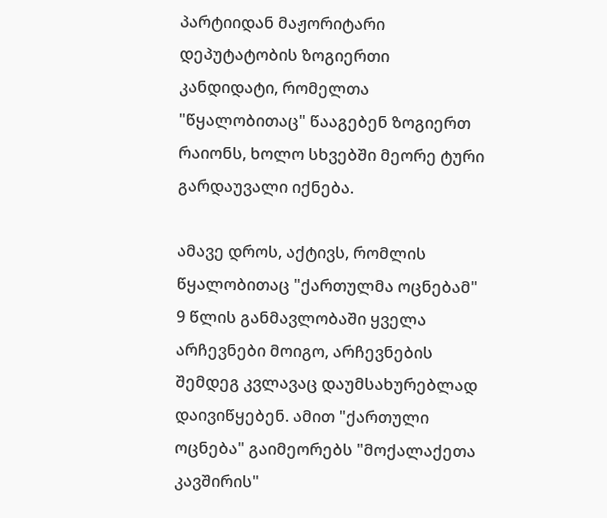პარტიიდან მაჟორიტარი დეპუტატობის ზოგიერთი კანდიდატი, რომელთა "წყალობითაც" წააგებენ ზოგიერთ რაიონს, ხოლო სხვებში მეორე ტური გარდაუვალი იქნება.

ამავე დროს, აქტივს, რომლის წყალობითაც "ქართულმა ოცნებამ" 9 წლის განმავლობაში ყველა არჩევნები მოიგო, არჩევნების შემდეგ კვლავაც დაუმსახურებლად დაივიწყებენ. ამით "ქართული ოცნება" გაიმეორებს "მოქალაქეთა კავშირის"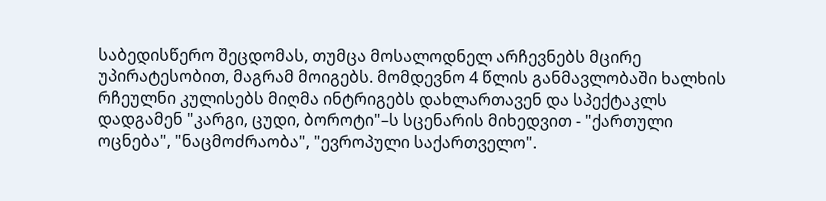საბედისწერო შეცდომას, თუმცა მოსალოდნელ არჩევნებს მცირე უპირატესობით, მაგრამ მოიგებს. მომდევნო 4 წლის განმავლობაში ხალხის რჩეულნი კულისებს მიღმა ინტრიგებს დახლართავენ და სპექტაკლს დადგამენ "კარგი, ცუდი, ბოროტი"–ს სცენარის მიხედვით - "ქართული ოცნება", "ნაცმოძრაობა", "ევროპული საქართველო".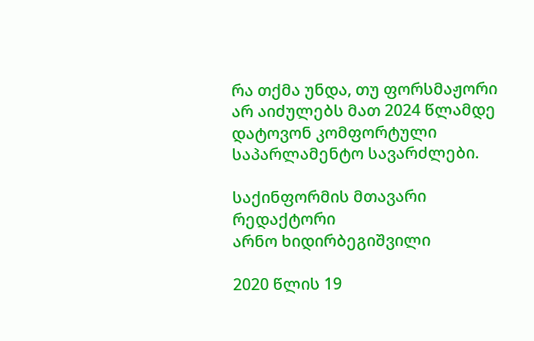რა თქმა უნდა, თუ ფორსმაჟორი არ აიძულებს მათ 2024 წლამდე დატოვონ კომფორტული საპარლამენტო სავარძლები.

საქინფორმის მთავარი რედაქტორი
არნო ხიდირბეგიშვილი

2020 წლის 19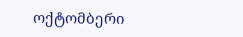ოქტომბერი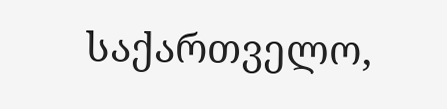საქართველო,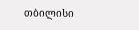თბილისი